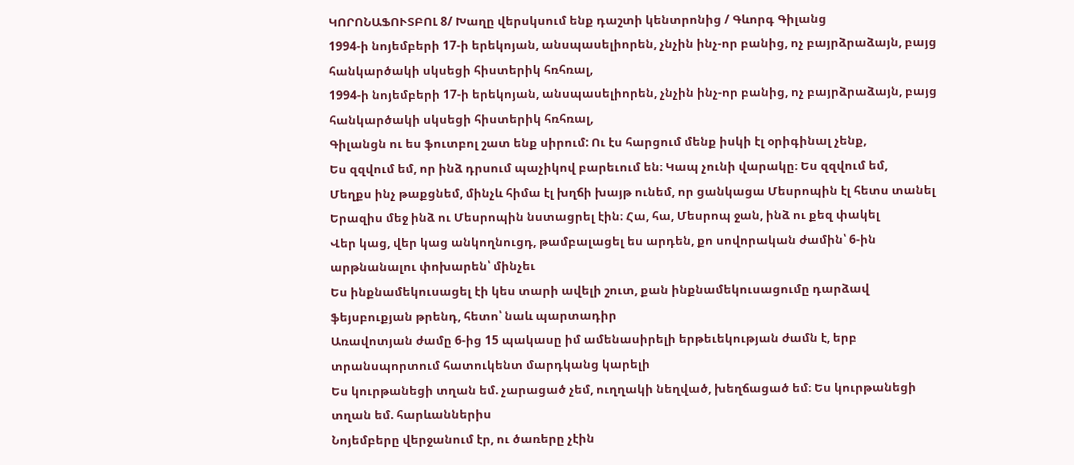ԿՈՐՈՆԱՖՈՒՏԲՈԼ 8/ Խաղը վերսկսում ենք դաշտի կենտրոնից / Գևորգ Գիլանց
1994-ի նոյեմբերի 17-ի երեկոյան, անսպասելիորեն, չնչին ինչ-որ բանից, ոչ բայրձրաձայն, բայց հանկարծակի սկսեցի հիստերիկ հռհռալ,
1994-ի նոյեմբերի 17-ի երեկոյան, անսպասելիորեն, չնչին ինչ-որ բանից, ոչ բայրձրաձայն, բայց հանկարծակի սկսեցի հիստերիկ հռհռալ,
Գիլանցն ու ես ֆուտբոլ շատ ենք սիրում: Ու էս հարցում մենք իսկի էլ օրիգինալ չենք,
Ես զզվում եմ, որ ինձ դրսում պաչիկով բարեւում են։ Կապ չունի վարակը։ Ես զզվում եմ,
Մեղքս ինչ թաքցնեմ, մինչև հիմա էլ խղճի խայթ ունեմ, որ ցանկացա Մեսրոպին էլ հետս տանել
Երազիս մեջ ինձ ու Մեսրոպին նստացրել էին։ Հա, հա, Մեսրոպ ջան, ինձ ու քեզ փակել
Վեր կաց, վեր կաց անկողնուցդ, թամբալացել ես արդեն, քո սովորական ժամին՝ 6-ին արթնանալու փոխարեն՝ մինչեւ
Ես ինքնամեկուսացել էի կես տարի ավելի շուտ, քան ինքնամեկուսացումը դարձավ ֆեյսբուքյան թրենդ, հետո՝ նաև պարտադիր
Առավոտյան ժամը 6-ից 15 պակասը իմ ամենասիրելի երթեւեկության ժամն է, երբ տրանսպորտում հատուկենտ մարդկանց կարելի
Ես կուրթանեցի տղան եմ. չարացած չեմ, ուղղակի նեղված, խեղճացած եմ։ Ես կուրթանեցի տղան եմ. հարևաններիս
Նոյեմբերը վերջանում էր, ու ծառերը չէին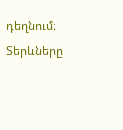դեղնում։ Տերևները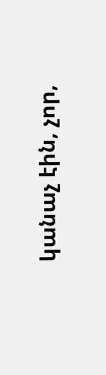կանաչ էին, չոր,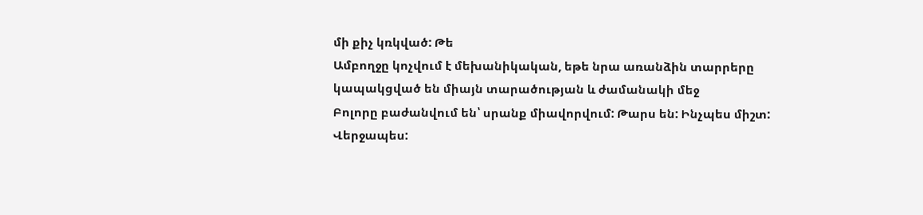մի քիչ կռկված: Թե
Ամբողջը կոչվում է մեխանիկական, եթե նրա առանձին տարրերը կապակցված են միայն տարածության և ժամանակի մեջ
Բոլորը բաժանվում են՝ սրանք միավորվում: Թարս են: Ինչպես միշտ: Վերջապես: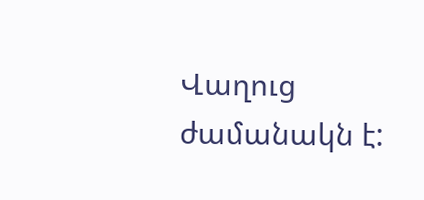Վաղուց ժամանակն է: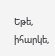Եթե, իհարկե,